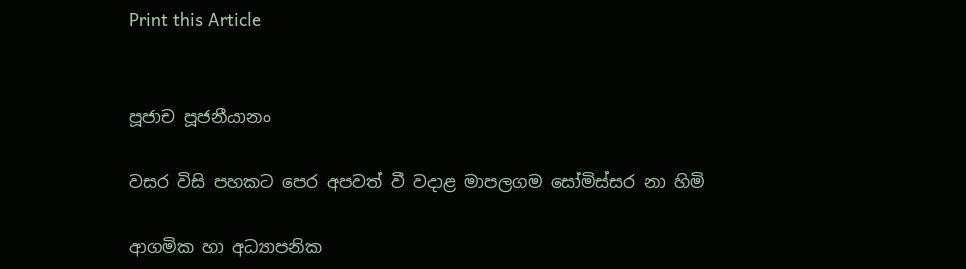Print this Article


පූජාච පූජනීයානං

වසර විසි පහකට පෙර අපවත් වී වදාළ මාපලගම සෝමිස්සර නා හිමි

ආගමික හා අධ්‍යාපනික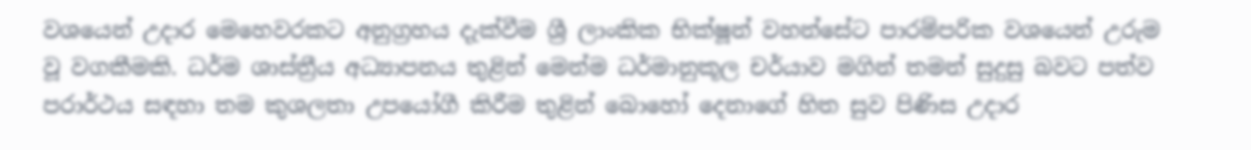වශයෙන් උදාර මෙහෙවරකට අනුග්‍රහය දැක්වීම ශ්‍රී ලාංකික භික්ෂූන් වහන්සේට පාරම්පරික වශයෙන් උරුම වූ වගකීමකි. ධර්ම ශාස්ත්‍රීය අධ්‍යාපනය තුළින් මෙන්ම ධර්මානුකූල චර්යාව මගින් තමන් සුදුසු බවට පත්ව පරාර්ථය සඳහා තම කුශලතා උපයෝගී කිරීම තුළින් බොහෝ දෙනාගේ හිත සුව පිණිස උදාර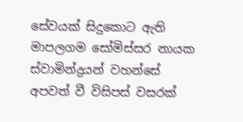සේවයක් සිදුකොට ඇති මාපලගම සෝමිස්සර නායක ස්වාමින්ද්‍රයන් වහන්සේ අපවත් වී විසිපස් වසරක්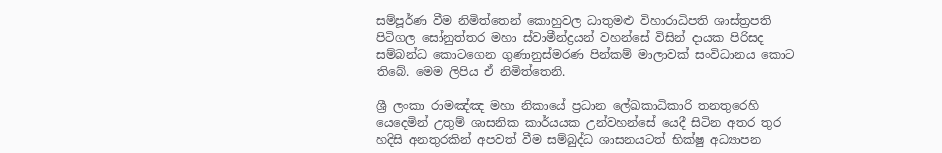සම්පූර්ණ වීම නිමිත්තෙන් කොහුවල ධාතුමළු විහාරාධිපති ශාස්ත්‍රපති පිටිගල සෝනුත්තර මහා ස්වාමීන්ද්‍රයන් වහන්සේ විසින් දායක පිරිසද සම්බන්ධ කොටගෙන ගුණානුස්මරණ පින්කම් මාලාවක් සංවිධානය කොට තිබේ. මෙම ලිපිය ඒ නිමිත්තෙනි.

ශ්‍රී ලංකා රාමඤ්ඤ මහා නිකායේ ප්‍රධාන ලේඛකාධිකාරි තනතුරෙහි යෙදෙමින් උතුම් ශාසනික කාර්යයක උන්වහන්සේ යෙදී සිටින අතර තුර හදිසි අනතුරකින් අපවත් වීම සම්බුද්ධ ශාසනයටත් භික්ෂු අධ්‍යාපන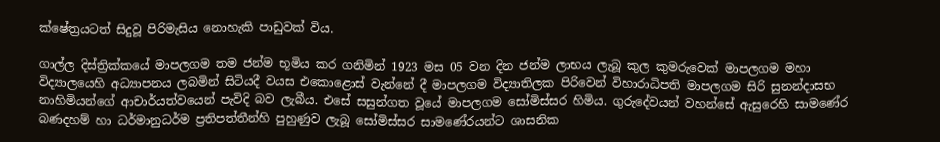ක්ෂේත්‍රයටත් සිදුවූ පිරිමැසිය නොහැකි පාඩුවක් විය.

ගාල්ල දිස්ත්‍රික්කයේ මාපලගම තම ජන්ම භූමිය කර ගනිමින් 1923 මස 05 වන දින ජන්ම ලාභය ලැබූ කුල කුමරුවෙක් මාපලගම මහා විද්‍යාලයෙහි අධ්‍යාපනය ලබමින් සිටියදී වයස එකොළොස් වැන්නේ දී මාපලගම විද්‍යාතිලක පිරිවෙන් විහාරාධිපති මාපලගම සිරි සුනන්දාසභ නාහිමියන්ගේ ආචාර්යත්වයෙන් පැවිදි බව ලැබීය. එසේ සසුන්ගත වූයේ මාපලගම සෝමිස්සර හිමිය. ගුරුදේවයන් වහන්සේ ඇසුරෙහි සාමණේර බණදහම් හා ධර්මානුධර්ම ප්‍රතිපත්තීන්හි පුහුණුව ලැබූ සෝමිස්සර සාමණේරයන්ට ශාසනික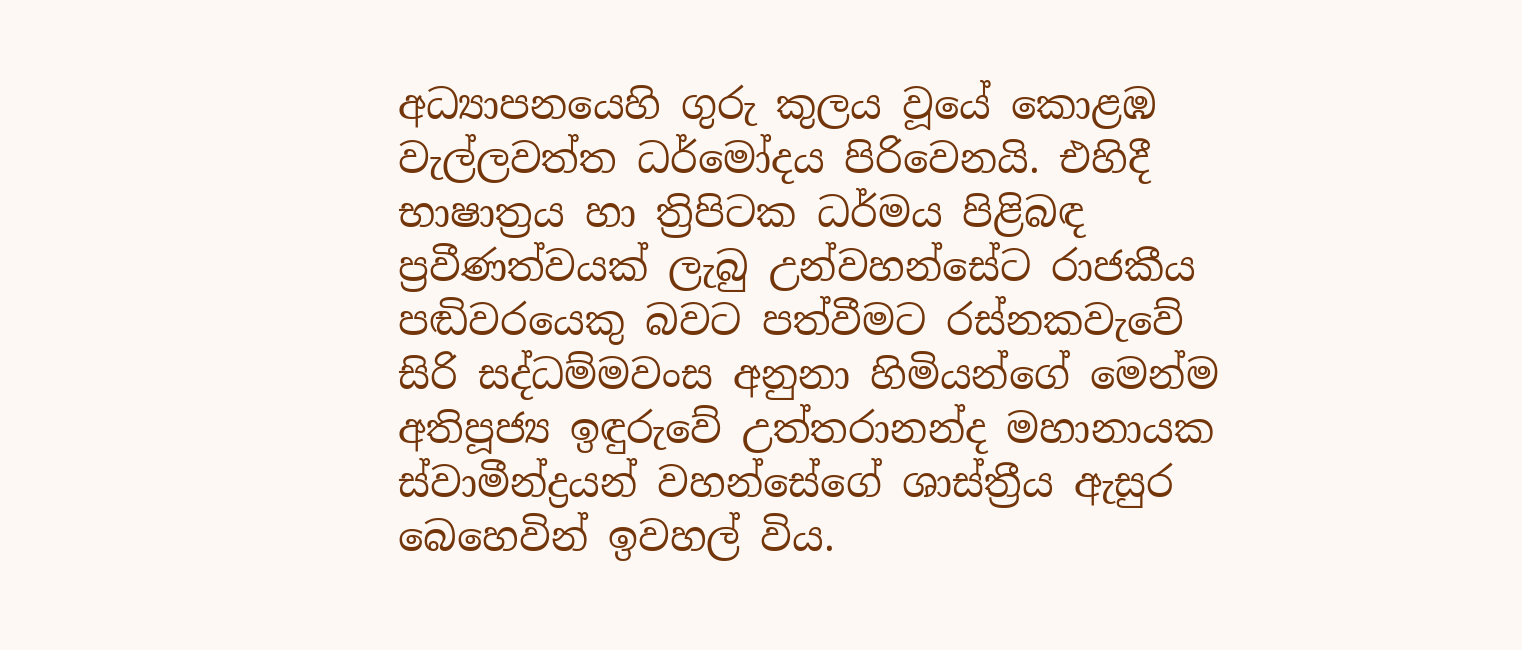අධ්‍යාපනයෙහි ගුරු කුලය වූයේ කොළඹ වැල්ලවත්ත ධර්මෝදය පිරිවෙනයි. එහිදී භාෂාත්‍රය හා ත්‍රිපිටක ධර්මය පිළිබඳ ප්‍රවීණත්වයක් ලැබු උන්වහන්සේට රාජකීය පඬිවරයෙකු බවට පත්වීමට රස්නකවැවේ සිරි සද්ධම්මවංස අනුනා හිමියන්ගේ මෙන්ම අතිපූජ්‍ය ඉඳුරුවේ උත්තරානන්ද මහානායක ස්වාමීන්ද්‍රයන් වහන්සේගේ ශාස්ත්‍රීය ඇසුර බෙහෙවින් ඉවහල් විය.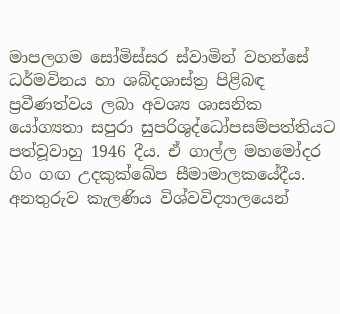මාපලගම සෝමිස්සර ස්වාමින් වහන්සේ ධර්මවිනය හා ශබ්දශාස්ත්‍ර පිළිබඳ ප්‍රවීණත්වය ලබා අවශ්‍ය ශාසනික යෝග්‍යතා සපුරා සුපරිශුද්ධෝපසම්පත්තියට පත්වූවාහු 1946 දීය. ඒ ගාල්ල මහමෝදර ගිං ගඟ උදකුක්ඛේප සීමාමාලකයේදීය. අනතුරුව කැලණිය විශ්වවිද්‍යාලයෙන්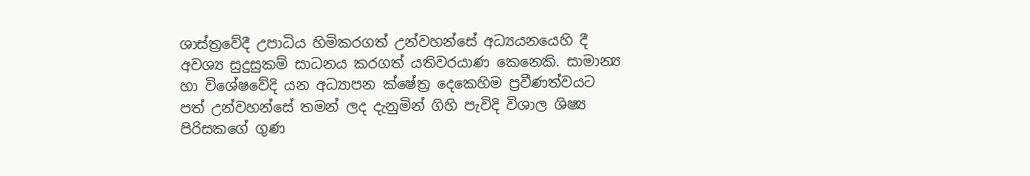ශාස්ත්‍රවේදී උපාධිය හිමිකරගත් උන්වහන්සේ අධ්‍යයනයෙහි දී අවශ්‍ය සුදුසුකම් සාධනය කරගත් යතිවරයාණ කෙනෙකි. සාමාන්‍ය හා විශේෂවේදි යන අධ්‍යාපන ක්ෂේත්‍ර දෙකෙහිම ප්‍රවීණත්වයට පත් උන්වහන්සේ තමන් ලද දැනුමින් ගිහි පැවිදි විශාල ශිෂ්‍ය පිරිසකගේ ගුණ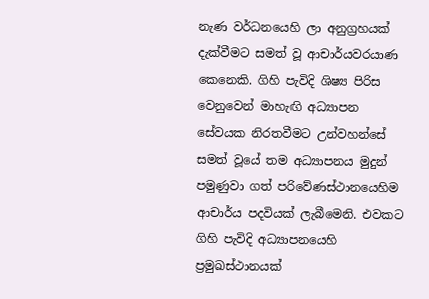නැණ වර්ධනයෙහි ලා අනුග්‍රහයක් දැක්වීමට සමත් වූ ආචාර්යවරයාණ කෙනෙකි. ගිහි පැවිදි ශිෂ්‍ය පිරිස වෙනුවෙන් මාහැඟි අධ්‍යාපන සේවයක නිරතවීමට උන්වහන්සේ සමත් වූයේ තම අධ්‍යාපනය මුදුන් පමුණුවා ගත් පරිවේණස්ථානයෙහිම ආචාර්ය පදවියක් ලැබීමෙනි. එවකට ගිහි පැවිදි අධ්‍යාපනයෙහි ප්‍රමුඛස්ථානයක්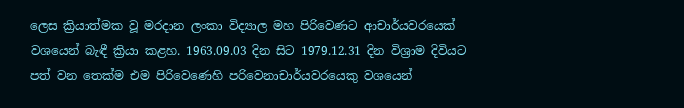ලෙස ක්‍රියාත්මක වූ මරදාන ලංකා විද්‍යාල මහ පිරිවෙණට ආචාර්යවරයෙක් වශයෙන් බැඳී ක්‍රියා කළහ. 1963.09.03 දින සිට 1979.12.31 දින විශ්‍රාම දිවියට පත් වන තෙක්ම එම පිරිවෙණෙහි පරිවෙනාචාර්යවරයෙකු වශයෙන්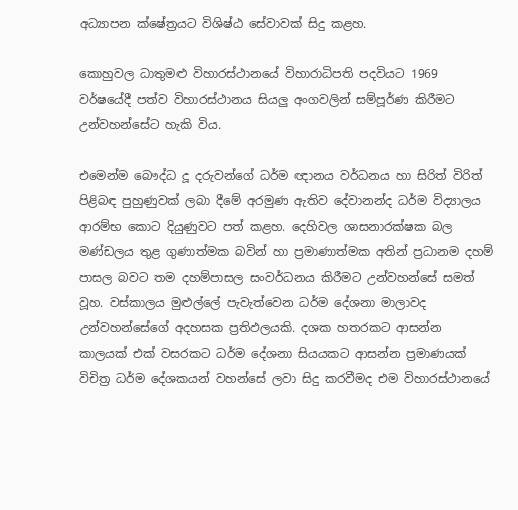අධ්‍යාපන ක්ෂේත්‍රයට විශිෂ්ඨ සේවාවක් සිදු කළහ.

කොහුවල ධාතුමළු විහාරස්ථානයේ විහාරාධිපති පදවියට 1969 වර්ෂයේදී පත්ව විහාරස්ථානය සියලු අංගවලින් සම්පූර්ණ කිරීමට උන්වහන්සේට හැකි විය.

එමෙන්ම බෞද්ධ දූ දරුවන්ගේ ධර්ම ඥානය වර්ධනය හා සිරිත් විරිත් පිළිබඳ පුහුණුවක් ලබා දීමේ අරමුණ ඇතිව දේවානන්ද ධර්ම විද්‍යාලය ආරම්භ කොට දියුණුවට පත් කළහ. දෙහිවල ශාසනාරක්ෂක බල මණ්ඩලය තුළ ගුණාත්මක බවින් හා ප්‍රමාණාත්මක අතින් ප්‍රධානම දහම් පාසල බවට තම දහම්පාසල සංවර්ධනය කිරීමට උන්වහන්සේ සමත් වූහ. වස්කාලය මුළුල්ලේ පැවැත්වෙන ධර්ම දේශනා මාලාවද උන්වහන්සේගේ අදහසක ප්‍රතිඵලයකි. දශක හතරකට ආසන්න කාලයක් එක් වසරකට ධර්ම දේශනා සියයකට ආසන්න ප්‍රමාණයක් විචිත්‍ර ධර්ම දේශකයන් වහන්සේ ලවා සිදු කරවීමද එම විහාරස්ථානයේ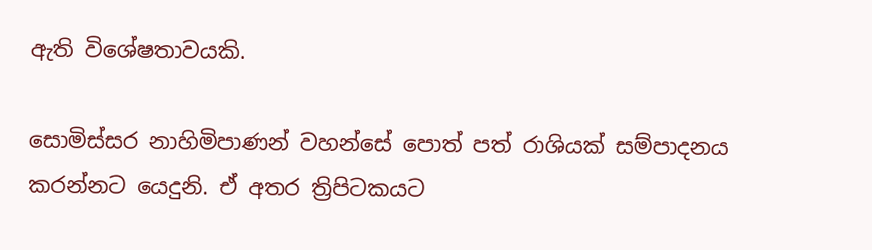ඇති විශේෂතාවයකි.

සොමිස්සර නාහිමිපාණන් වහන්සේ පොත් පත් රාශියක් සම්පාදනය කරන්නට යෙදුනි. ඒ අතර ත්‍රිපිටකයට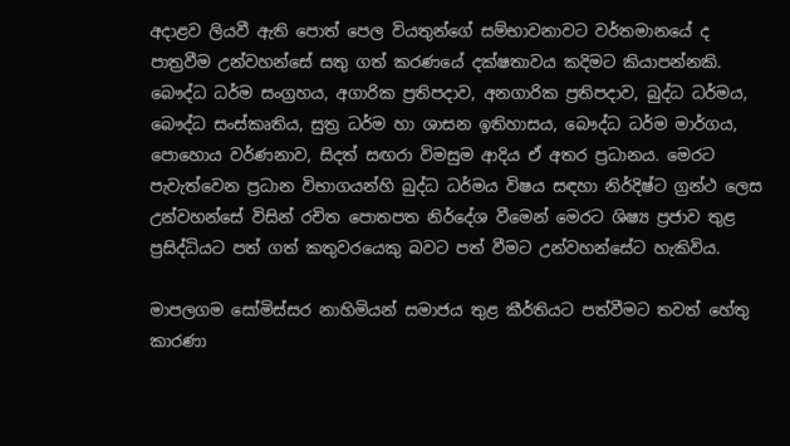අදාළව ලියවී ඇති පොත් පෙල වියතුන්ගේ සම්භාවනාවට වර්තමානයේ ද පාත්‍රවීම උන්වහන්සේ සතු ගත් කරණයේ දක්ෂතාවය කදිමට කියාපන්නකි. බෞද්ධ ධර්ම සංග්‍රහය, අගාරික ප්‍රතිපදාව, අනගාරික ප්‍රතිපදාව, බුද්ධ ධර්මය, බෞද්ධ සංස්කෘතිය, සුත්‍ර ධර්ම හා ශාසන ඉතිහාසය, බෞද්ධ ධර්ම මාර්ගය, පොහොය වර්ණනාව, සිදත් සඟරා විමසුම ආදිය ඒ අතර ප්‍රධානය. මෙරට පැවැත්වෙන ප්‍රධාන විභාගයන්හි බුද්ධ ධර්මය විෂය සඳහා නිර්දිෂ්ට ග්‍රන්ථ ලෙස උන්වහන්සේ විසින් රචිත පොතපත නිර්දේශ වීමෙන් මෙරට ශිෂ්‍ය ප්‍රජාව තුළ ප්‍රසිද්ධියට පත් ගත් කතුවරයෙකු බවට පත් වීමට උන්වහන්සේට හැකිවිය.

මාපලගම සෝමිස්සර නාහිමියන් සමාජය තුළ කීර්තියට පත්වීමට තවත් හේතු කාරණා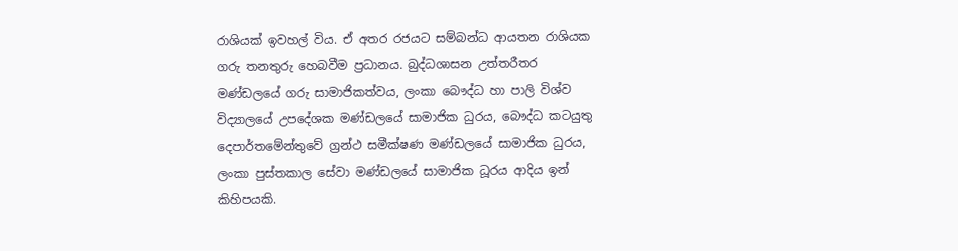රාශියක් ඉවහල් විය. ඒ අතර රජයට සම්බන්ධ ආයතන රාශියක ගරු තනතුරු හෙබවීම ප්‍රධානය. බුද්ධශාසන උත්තරීතර මණ්ඩලයේ ගරු සාමාජිකත්වය, ලංකා බෞද්ධ හා පාලි විශ්ව විද්‍යාලයේ උපදේශක මණ්ඩලයේ සාමාජික ධුරය, බෞද්ධ කටයුතු දෙපාර්තමේන්තුවේ ග්‍රන්ථ සමීක්ෂණ මණ්ඩලයේ සාමාජික ධුරය, ලංකා පුස්තකාල සේවා මණ්ඩලයේ සාමාජික ධූරය ආදිය ඉන් කිහිපයකි.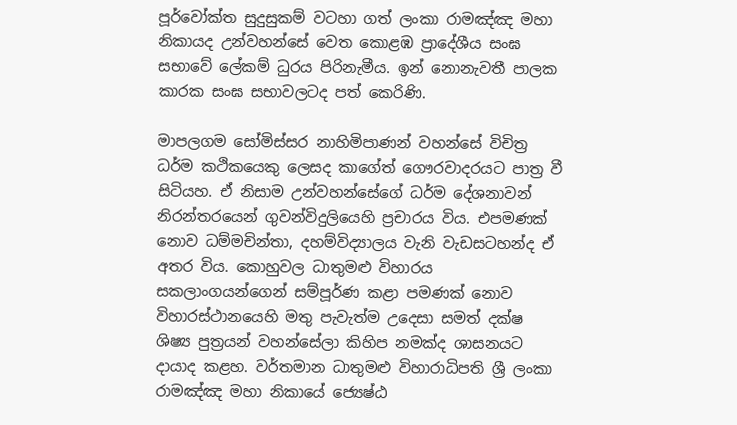පූර්වෝක්ත සුදුසුකම් වටහා ගත් ලංකා රාමඤ්ඤ මහා නිකායද උන්වහන්සේ වෙත කොළඹ ප්‍රාදේශීය සංඝ සභාවේ ලේකම් ධුරය පිරිනැමීය. ඉන් නොනැවතී පාලක කාරක සංඝ සභාවලටද පත් කෙරිණි.

මාපලගම සෝමිස්සර නාහිමිපාණන් වහන්සේ විචිත්‍ර ධර්ම කථිකයෙකු ලෙසද කාගේත් ගෞරවාදරයට පාත්‍ර වී සිටියහ. ඒ නිසාම උන්වහන්සේගේ ධර්ම දේශනාවන් නිරන්තරයෙන් ගුවන්විදුලියෙහි ප්‍රචාරය විය. එපමණක් නොව ධම්මචින්තා, දහම්විද්‍යාලය වැනි වැඩසටහන්ද ඒ අතර විය. කොහුවල ධාතුමළු විහාරය සකලාංගයන්ගෙන් සම්පූර්ණ කළා පමණක් නොව විහාරස්ථානයෙහි මතු පැවැත්ම උදෙසා සමත් දක්ෂ ශිෂ්‍ය පුත්‍රයන් වහන්සේලා කිහිප නමක්ද ශාසනයට දායාද කළහ. වර්තමාන ධාතුමළු විහාරාධිපති ශ්‍රී ලංකා රාමඤ්ඤ මහා නිකායේ ජ්‍යෙෂ්ඨ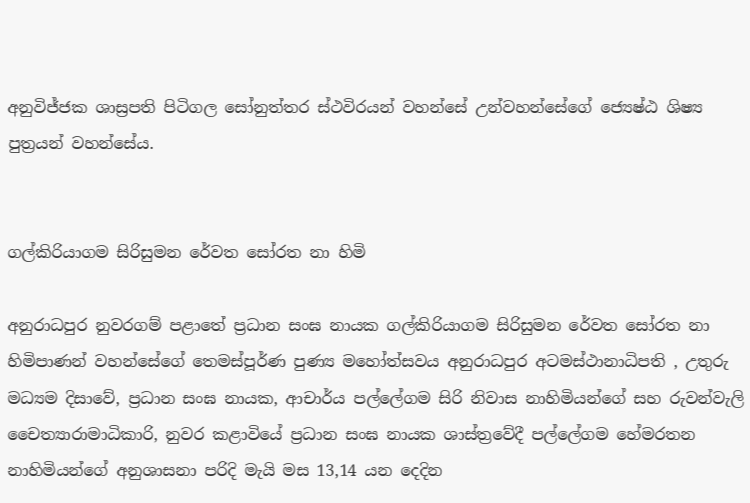අනුවිජ්ජක ශාස්‍රපති පිටිගල සෝනුත්තර ස්ථවිරයන් වහන්සේ උන්වහන්සේගේ ජ්‍යෙෂ්ඨ ශිෂ්‍ය පුත්‍රයන් වහන්සේය.


ගල්කිරියාගම සිරිසුමන රේවත සෝරත නා හිමි

අනුරාධපුර නුවරගම් පළාතේ ප්‍රධාන සංඝ නායක ගල්කිරියාගම සිරිසුමන රේවත සෝරත නා හිමිපාණන් වහන්සේගේ තෙමස්පූර්ණ පුණ්‍ය මහෝත්සවය අනුරාධපුර අටමස්ථානාධිපති , උතුරු මධ්‍යම දිසාවේ, ප්‍රධාන සංඝ නායක, ආචාර්ය පල්ලේගම සිරි නිවාස නාහිමියන්ගේ සහ රුවන්වැලි චෛත්‍යාරාමාධිකාරි, නුවර කළාවියේ ප්‍රධාන සංඝ නායක ශාස්ත්‍රවේදී පල්ලේගම හේමරතන නාහිමියන්ගේ අනුශාසනා පරිදි මැයි මස 13,14 යන දෙදින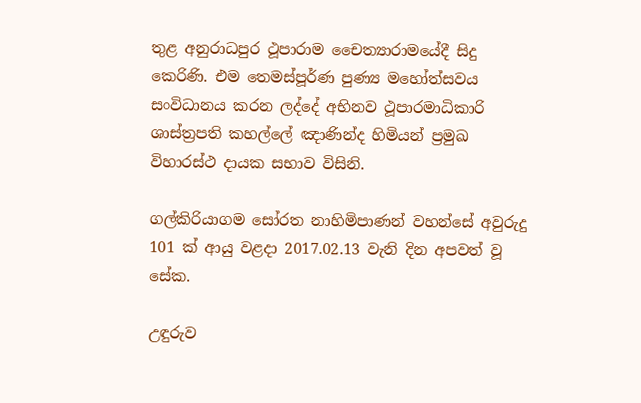තුළ අනුරාධපුර ථූපාරාම චෛත්‍යාරාමයේදී සිදු කෙරිණි. එම තෙමස්පූර්ණ පුණ්‍ය මහෝත්සවය සංවිධානය කරන ලද්දේ අභිනව ථූපාරමාධිකාරි ශාස්ත්‍රපති කහල්ලේ ඤාණින්ද හිමියන් ප්‍රමුඛ විහාරස්ථ දායක සභාව විසිනි.

ගල්කිරියාගම සෝරත නාහිමිපාණන් වහන්සේ අවුරුදු 101 ක් ආයු වළදා 2017.02.13 වැනි දින අපවත් වූ සේක.

උඳුරුව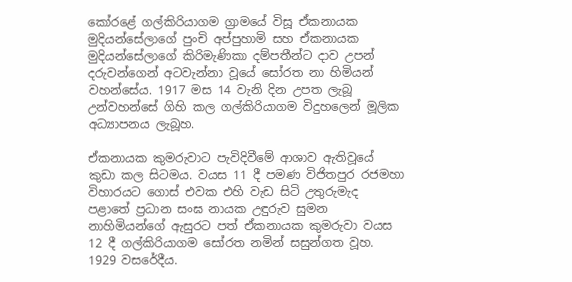කෝරළේ ගල්කිරියාගම ග්‍රාමයේ විසූ ඒකනායක මුදියන්සේලාගේ පුංචි අප්පුහාමි සහ ඒකනායක මුදියන්සේලාගේ කිරිමැණිකා දම්පතීන්ට දාව උපන් දරුවන්ගෙන් අටවැන්නා වූයේ සෝරත නා හිමියන් වහන්සේය. 1917 මස 14 වැනි දින උපත ලැබූ උන්වහන්සේ ගිහි කල ගල්කිරියාගම විදුහලෙන් මූලික අධ්‍යාපනය ලැබූහ.

ඒකනායක කුමරුවාට පැවිදිවීමේ ආශාව ඇතිවූයේ කුඩා කල සිටමය. වයස 11 දී පමණ විජිතපුර රජමහා විහාරයට ගොස් එවක එහි වැඩ සිටි උතුරුමැද පළාතේ ප්‍රධාන සංඝ නායක උඳුරුව සුමන නාහිමියන්ගේ ඇසුරට පත් ඒකනායක කුමරුවා වයස 12 දී ගල්කිරියාගම සෝරත නමින් සසුන්ගත වූහ. 1929 වසරේදීය.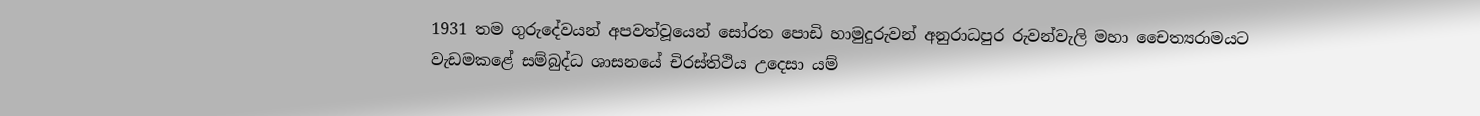1931 තම ගුරුදේවයන් අපවත්වූයෙන් සෝරත පොඩි හාමුදුරුවන් අනුරාධපුර රුවන්වැලි මහා චෛත්‍යරාමයට වැඩමකළේ සම්බුද්ධ ශාසනයේ චිරස්තිථිය උදෙසා යම්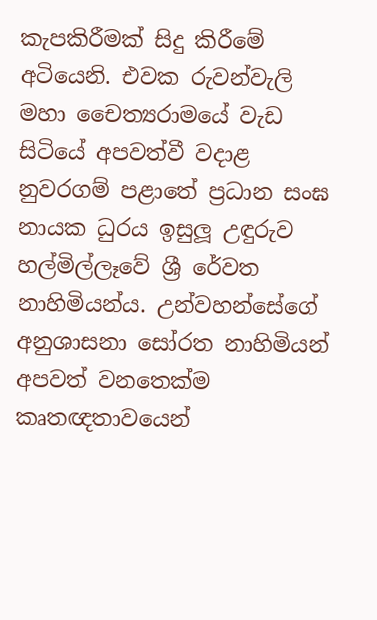කැපකිරීමක් සිදු කිරීමේ අටියෙනි. එවක රුවන්වැලි මහා චෛත්‍යරාමයේ වැඩ සිටියේ අපවත්වී වදාළ නුවරගම් පළාතේ ප්‍රධාන සංඝ නායක ධුරය ඉසුලූ උඳුරුව හල්මිල්ලෑවේ ශ්‍රී රේවත නාහිමියන්ය. උන්වහන්සේගේ අනුශාසනා සෝරත නාහිමියන් අපවත් වනතෙක්ම කෘතඥතාවයෙන්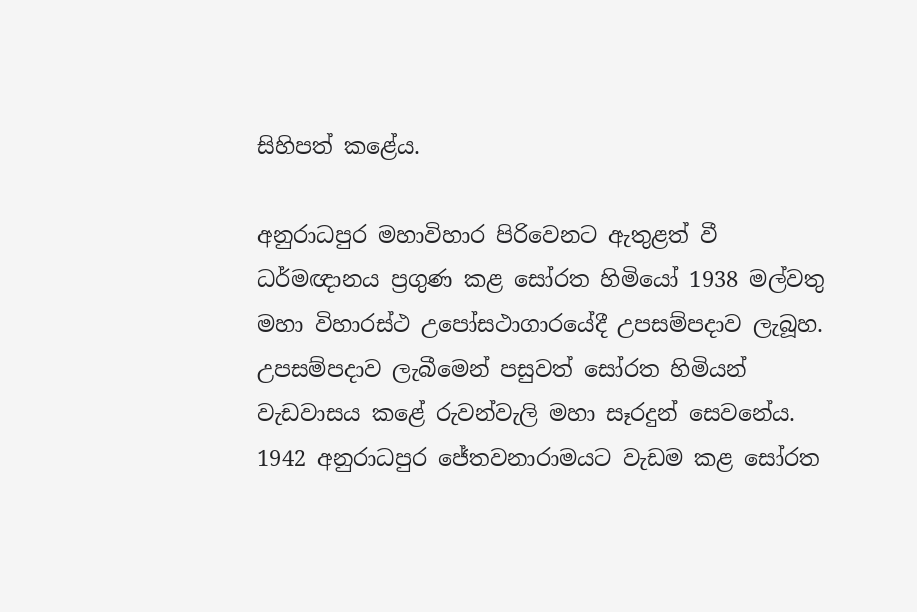සිහිපත් කළේය.

අනුරාධපුර මහාවිහාර පිරිවෙනට ඇතුළත් වී ධර්මඥානය ප්‍රගුණ කළ සෝරත හිමියෝ 1938 මල්වතු මහා විහාරස්ථ උපෝසථාගාරයේදී උපසම්පදාව ලැබූහ. උපසම්පදාව ලැබීමෙන් පසුවත් සෝරත හිමියන් වැඩවාසය කළේ රුවන්වැලි මහා සෑරදුන් සෙවනේය. 1942 අනුරාධපුර ජේතවනාරාමයට වැඩම කළ සෝරත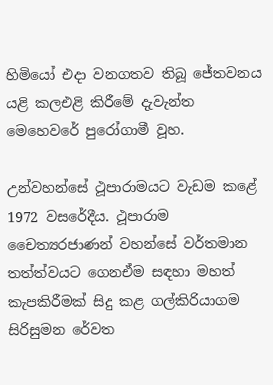හිමියෝ එදා වනගතව තිබූ ජේතවනය යළි කලඑළි කිරීමේ දැවැන්ත මෙහෙවරේ පුරෝගාමී වූහ.

උන්වහන්සේ ථූපාරාමයට වැඩම කළේ 1972 වසරේදීය. ථූපාරාම චෛත්‍යරජාණන් වහන්සේ වර්තමාන තත්ත්වයට ගෙනඒම සඳහා මහත් කැපකිරීමක් සිදු කළ ගල්කිරියාගම සිරිසුමන රේවත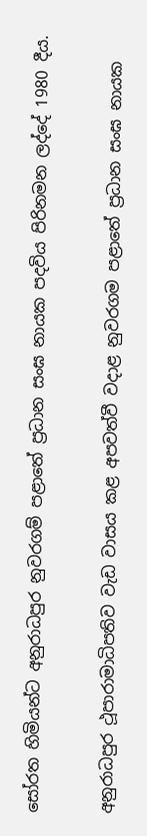සෝරත හිමියන්ට අනුරාධපුර නුවරගම් පළාතේ ප්‍රධාන සංඝ නායක පදවිය පිරිනමන ලද්දේ 1980 දීය.

අනුරාධපුර ථූපාරාමාධිපතිව වැඩ වාසය කළ අපවත්වී වදාළ නුවරගම පළාතේ ප්‍රධාන සංඝ නායක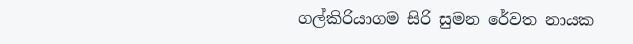ගල්කිරියාගම සිරි සුමන රේවත නායක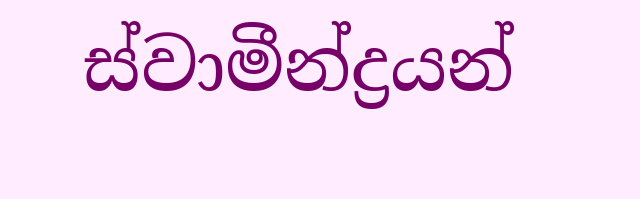ස්වාමීන්ද්‍රයන්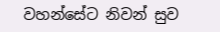වහන්සේට නිවන් සුව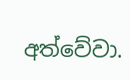අත්වේවා.